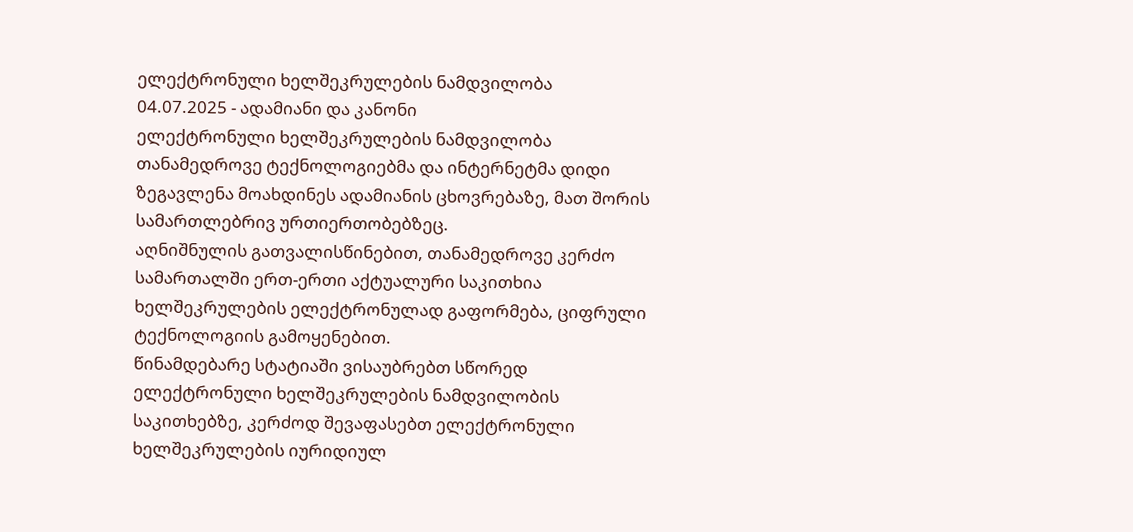ელექტრონული ხელშეკრულების ნამდვილობა
04.07.2025 - ადამიანი და კანონი
ელექტრონული ხელშეკრულების ნამდვილობა
თანამედროვე ტექნოლოგიებმა და ინტერნეტმა დიდი ზეგავლენა მოახდინეს ადამიანის ცხოვრებაზე, მათ შორის სამართლებრივ ურთიერთობებზეც.
აღნიშნულის გათვალისწინებით, თანამედროვე კერძო სამართალში ერთ-ერთი აქტუალური საკითხია ხელშეკრულების ელექტრონულად გაფორმება, ციფრული ტექნოლოგიის გამოყენებით.
წინამდებარე სტატიაში ვისაუბრებთ სწორედ ელექტრონული ხელშეკრულების ნამდვილობის საკითხებზე, კერძოდ შევაფასებთ ელექტრონული ხელშეკრულების იურიდიულ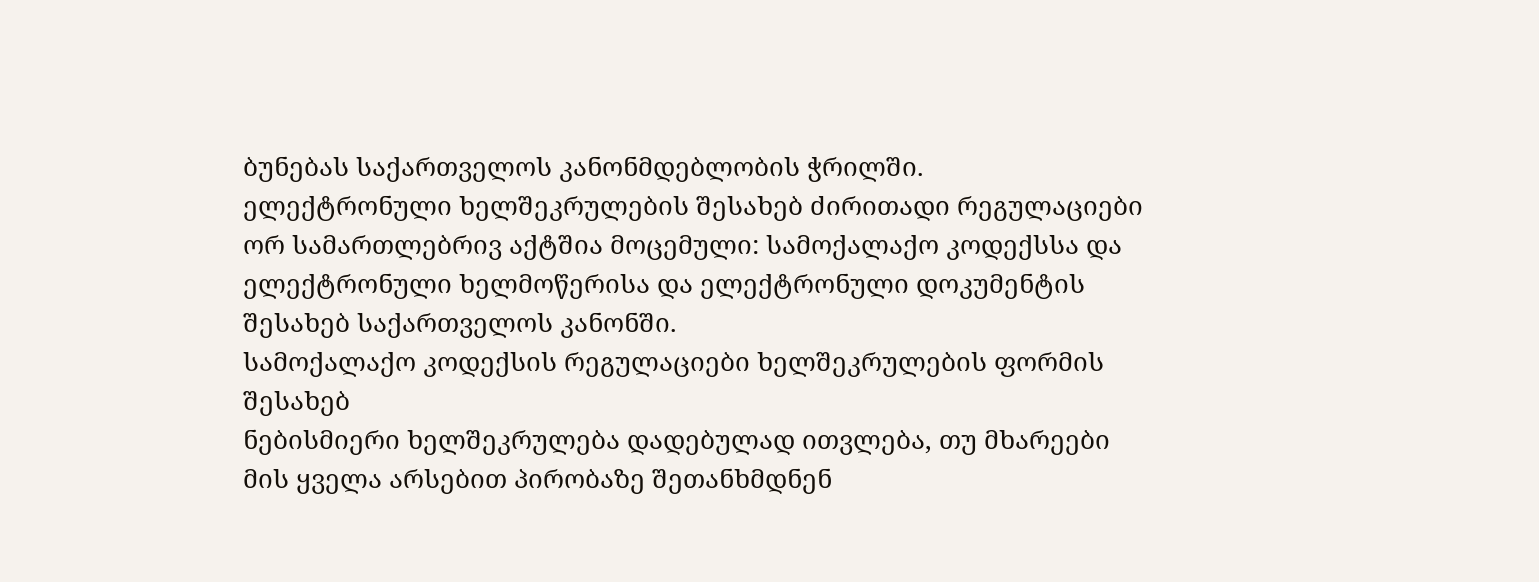ბუნებას საქართველოს კანონმდებლობის ჭრილში.
ელექტრონული ხელშეკრულების შესახებ ძირითადი რეგულაციები ორ სამართლებრივ აქტშია მოცემული: სამოქალაქო კოდექსსა და ელექტრონული ხელმოწერისა და ელექტრონული დოკუმენტის შესახებ საქართველოს კანონში.
სამოქალაქო კოდექსის რეგულაციები ხელშეკრულების ფორმის შესახებ
ნებისმიერი ხელშეკრულება დადებულად ითვლება, თუ მხარეები მის ყველა არსებით პირობაზე შეთანხმდნენ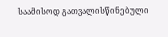საამისოდ გათვალისწინებული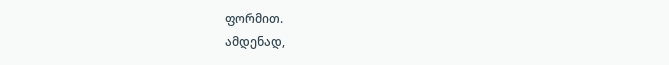ფორმით.
ამდენად,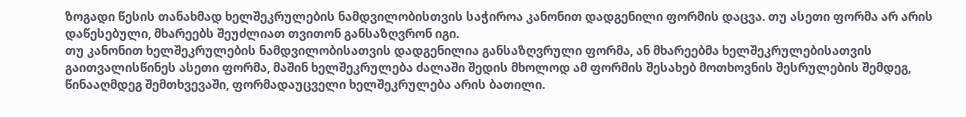ზოგადი წესის თანახმად ხელშეკრულების ნამდვილობისთვის საჭიროა კანონით დადგენილი ფორმის დაცვა. თუ ასეთი ფორმა არ არის დაწესებული, მხარეებს შეუძლიათ თვითონ განსაზღვრონ იგი.
თუ კანონით ხელშეკრულების ნამდვილობისათვის დადგენილია განსაზღვრული ფორმა, ან მხარეებმა ხელშეკრულებისათვის გაითვალისწინეს ასეთი ფორმა, მაშინ ხელშეკრულება ძალაში შედის მხოლოდ ამ ფორმის შესახებ მოთხოვნის შესრულების შემდეგ, წინააღმდეგ შემთხვევაში, ფორმადაუცველი ხელშეკრულება არის ბათილი.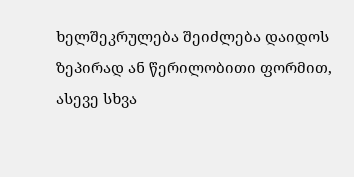ხელშეკრულება შეიძლება დაიდოს ზეპირად ან წერილობითი ფორმით, ასევე სხვა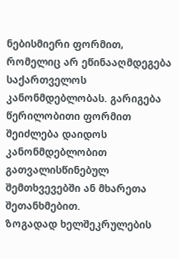ნებისმიერი ფორმით, რომელიც არ ეწინააღმდეგება საქართველოს კანონმდებლობას. გარიგება წერილობითი ფორმით შეიძლება დაიდოს კანონმდებლობით გათვალისწინებულ შემთხვევებში ან მხარეთა შეთანხმებით.
ზოგადად ხელშეკრულების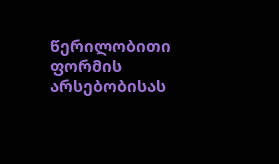წერილობითი ფორმის არსებობისას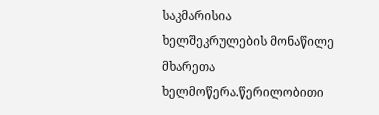საკმარისია ხელშეკრულების მონაწილე მხარეთა ხელმოწერა.წერილობითი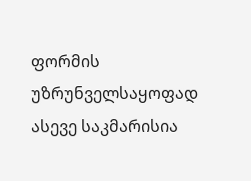ფორმის უზრუნველსაყოფად ასევე საკმარისია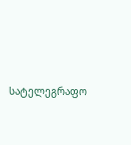სატელეგრაფო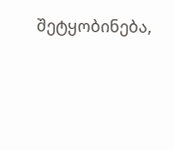შეტყობინება,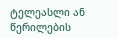ტელეასლი ან წერილების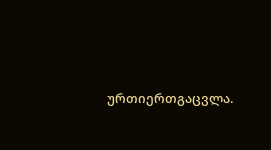ურთიერთგაცვლა.